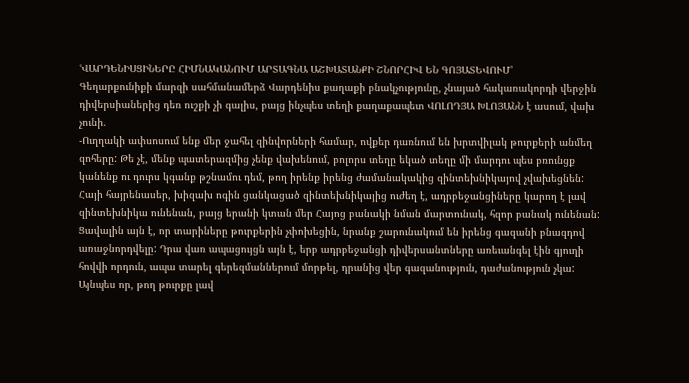ՙՎԱՐԴԵՆԻՍՑԻՆԵՐԸ ՀԻՄՆԱԿԱՆՈՒՄ ԱՐՏԱԳՆԱ ԱՇԽԱՏԱՆՔԻ ՇՆՈՐՀԻՎ ԵՆ ԳՈՅԱՏԵՎՈՒՄ՚
Գեղարքունիքի մարզի սահմանամերձ Վարդենիս քաղաքի բնակչությունը, չնայած հակառակորդի վերջին դիվերսիաներից դեռ ուշքի չի գալիս, բայց ինչպես տեղի քաղաքապետ ՎՈԼՈԴՅԱ ԽԼՈՅԱՆՆ է ասում, վախ չունի.
-Ուղղակի ափսոսում ենք մեր ջահել զինվորների համար, ովքեր դառնում են խրտվիլակ թուրքերի անմեղ զոհերը: Թե չէ, մենք պատերազմից չենք վախենում, բոլորս տեղը եկած տեղը մի մարդու պես բռունցք կանենք ու դուրս կգանք թշնամու դեմ, թող իրենք իրենց ժամանակակից զինտեխնիկայով չվախեցնեն: Հայի հայրենասեր, խիզախ ոգին ցանկացած զինտեխնիկայից ուժեղ է, ադրբեջանցիները կարող է լավ զինտեխնիկա ունենան, բայց երանի կտան մեր Հայոց բանակի նման մարտունակ, հզոր բանակ ունենան: Ցավալին այն է, որ տարիները թուրքերին չփոխեցին, նրանք շարունակում են իրենց գազանի բնազդով առաջնորդվելը: Դրա վառ ապացույցն այն է, երբ ադրբեջանցի դիվերսանտները առեւանգել էին գյուղի հովվի որդուն, ապա տարել գերեզմաններում մորթել, դրանից վեր գազանություն, դաժանություն չկա: Այնպես որ, թող թուրքը լավ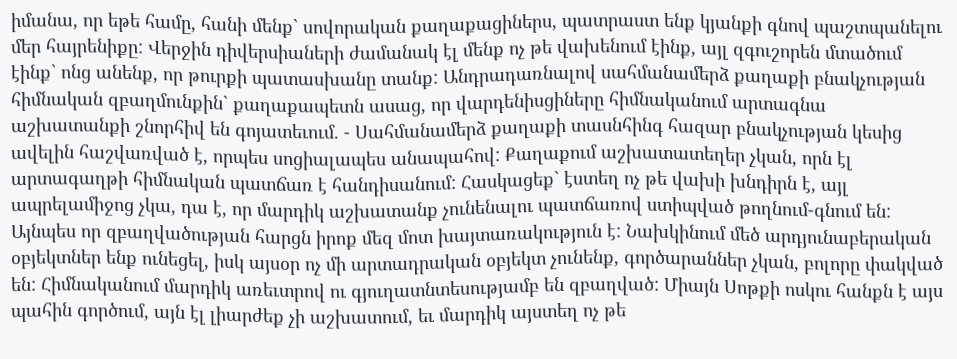իմանա, որ եթե համը, հանի մենք` սովորական քաղաքացիներս, պատրաստ ենք կյանքի գնով պաշտպանելու մեր հայրենիքը: Վերջին դիվերսիաների ժամանակ էլ մենք ոչ թե վախենում էինք, այլ զգուշորեն մտածում էինք` ոնց անենք, որ թուրքի պատասխանը տանք: Անդրադառնալով սահմանամերձ քաղաքի բնակչության հիմնական զբաղմունքին` քաղաքապետն ասաց, որ վարդենիսցիները հիմնականում արտագնա աշխատանքի շնորհիվ են գոյատեւում. - Սահմանամերձ քաղաքի տասնհինգ հազար բնակչության կեսից ավելին հաշվառված է, որպես սոցիալապես անապահով: Քաղաքում աշխատատեղեր չկան, որն էլ արտագաղթի հիմնական պատճառ է հանդիսանում: Հասկացեք` էստեղ ոչ թե վախի խնդիրն է, այլ ապրելամիջոց չկա, դա է, որ մարդիկ աշխատանք չունենալու պատճառով ստիպված թողնում-գնում են: Այնպես որ զբաղվածության հարցն իրոք մեզ մոտ խայտառակություն է: Նախկինում մեծ արդյունաբերական օբյեկտներ ենք ունեցել, իսկ այսօր ոչ մի արտադրական օբյեկտ չունենք, գործարաններ չկան, բոլորը փակված են: Հիմնականում մարդիկ առեւտրով ու գյուղատնտեսությամբ են զբաղված: Միայն Սոթքի ոսկու հանքն է այս պահին գործում, այն էլ լիարժեք չի աշխատում, եւ մարդիկ այստեղ ոչ թե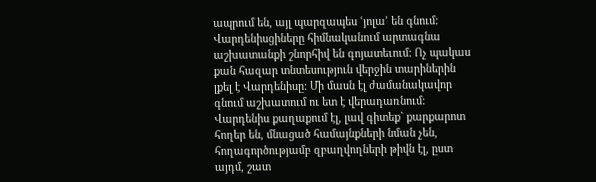ապրում են, այլ պարզապես ՙյոլա՚ են գնում: Վարդենիսցիները հիմնականում արտագնա աշխատանքի շնորհիվ են գոյատեւում: Ոչ պակաս քան հազար տնտեսություն վերջին տարիներին լքել է Վարդենիսը: Մի մասն էլ ժամանակավոր գնում աշխատում ու ետ է վերադառնում: Վարդենիս քաղաքում էլ, լավ գիտեք` քարքարոտ հողեր են, մնացած համայնքների նման չեն, հողագործությամբ զբաղվողների թիվն էլ, ըստ այդմ, շատ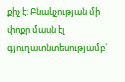քիչ է: Բնակչության մի փոքր մասն էլ գյուղատնտեսությամբ`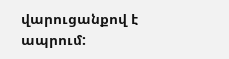վարուցանքով է ապրում: